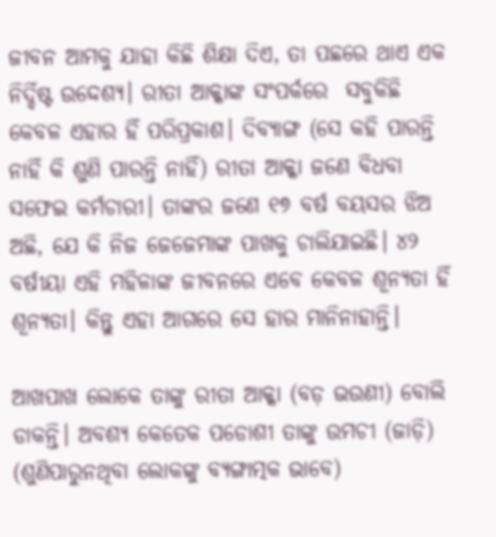ଜୀବନ ଆମକୁ ଯାହା କିଛି ଶିକ୍ଷା ଦିଏ, ତା ପଛରେ ଥାଏ ଏକ ନିର୍ଦ୍ଦିଷ୍ଟ ଉଦ୍ଦେଶ୍ୟ। ରୀତା ଆକ୍କାଙ୍କ ସଂପର୍କରେ  ସବୁକିଛି କେବଳ ଏହାର ହିଁ ପରିପ୍ରକାଶ। ଦିବ୍ୟାଙ୍ଗ (ସେ କହି ପାରନ୍ତି ନାହିଁ କି ଶୁଣି ପାରନ୍ତି ନାହିଁ) ରୀତା ଆକ୍କା ଜଣେ ବିଧବା ସଫେଇ କର୍ମଚାରୀ। ତାଙ୍କର ଜଣେ ୧୭ ବର୍ଷ ବୟସର ଝିଅ ଅଛି, ଯେ କି ନିଜ ଜେଜେମାଙ୍କ ପାଖକୁ ଚାଲିଯାଇଛି। ୪୨ ବର୍ଷୀୟା ଏହି ମହିଳାଙ୍କ ଜୀବନରେ ଏବେ କେବଳ ଶୂନ୍ୟତା ହିଁ ଶୂନ୍ୟତା। କିନ୍ତୁ ଏହା ଆଗରେ ସେ ହାର ମାନିନାହାନ୍ତି।

ଆଖପାଖ ଲୋକେ ତାଙ୍କୁ ରୀତା ଆକ୍କା (ବଡ଼ ଭଉଣୀ) ବୋଲି ଡାକନ୍ତି। ଅବଶ୍ୟ କେତେକ ପଡୋଶୀ ତାଙ୍କୁ ଉମଚୀ (ଜାଡ଼ି) (ଶୁଣିପାରୁନଥିବା ଲୋକଙ୍କୁ ବ୍ୟଙ୍ଗାତ୍ମକ ଭାବେ)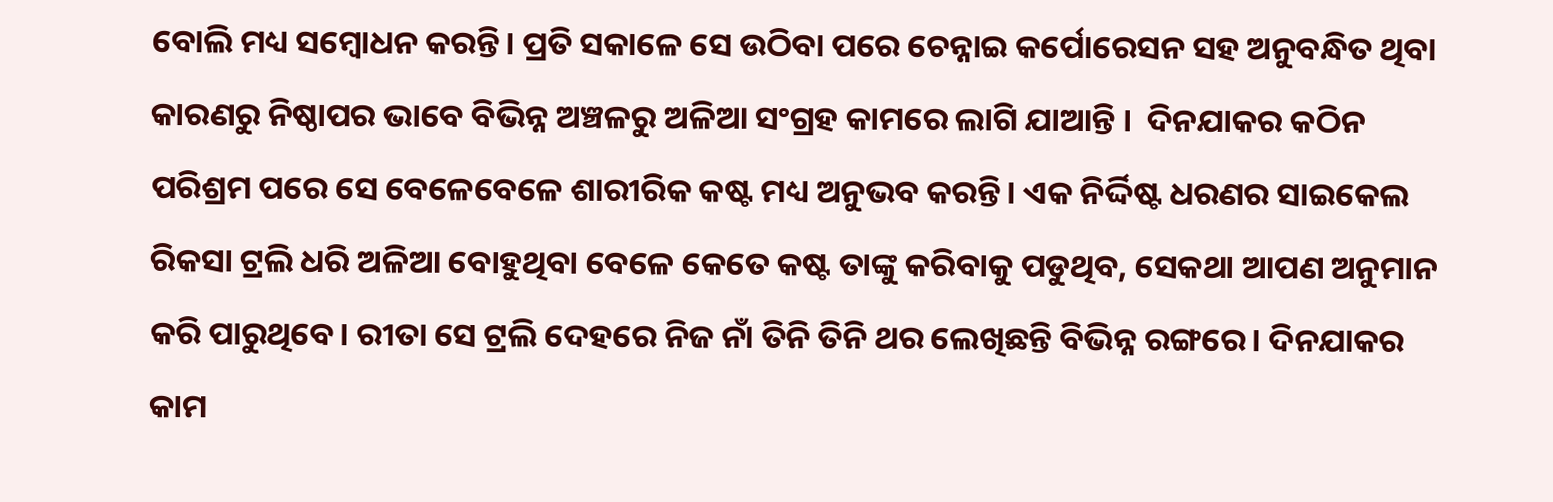ବୋଲି ମଧ୍ୟ ସମ୍ବୋଧନ କରନ୍ତି। ପ୍ରତି ସକାଳେ ସେ ଉଠିବା ପରେ ଚେନ୍ନାଇ କର୍ପୋରେସନ ସହ ଅନୁବନ୍ଧିତ ଥିବା କାରଣରୁ ନିଷ୍ଠାପର ଭାବେ ବିଭିନ୍ନ ଅଞ୍ଚଳରୁ ଅଳିଆ ସଂଗ୍ରହ କାମରେ ଲାଗି ଯାଆନ୍ତି ।  ଦିନଯାକର କଠିନ ପରିଶ୍ରମ ପରେ ସେ ବେଳେବେଳେ ଶାରୀରିକ କଷ୍ଟ ମଧ୍ୟ ଅନୁଭବ କରନ୍ତି। ଏକ ନିର୍ଦ୍ଦିଷ୍ଟ ଧରଣର ସାଇକେଲ ରିକସା ଟ୍ରଲି ଧରି ଅଳିଆ ବୋହୁଥିବା ବେଳେ କେତେ କଷ୍ଟ ତାଙ୍କୁ କରିବାକୁ ପଡୁଥିବ, ସେକଥା ଆପଣ ଅନୁମାନ କରି ପାରୁଥିବେ। ରୀତା ସେ ଟ୍ରଲି ଦେହରେ ନିଜ ନାଁ ତିନି ତିନି ଥର ଲେଖିଛନ୍ତି ବିଭିନ୍ନ ରଙ୍ଗରେ। ଦିନଯାକର କାମ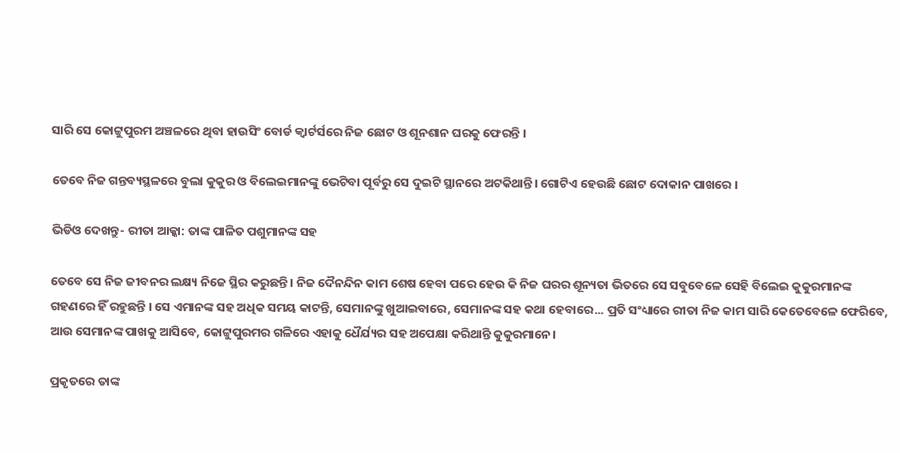ସାରି ସେ କୋଟ୍ଟୁପୁରମ ଅଞ୍ଚଳରେ ଥିବା ହାଉସିଂ ବୋର୍ଡ କ୍ୱାର୍ଟର୍ସରେ ନିଜ ଛୋଟ ଓ ଶୂନଶାନ ଘରକୁ ଫେରନ୍ତି ।

ତେବେ ନିଜ ଗନ୍ତବ୍ୟସ୍ଥଳରେ ବୁଲା କୁକୁର ଓ ବିଲେଇମାନଙ୍କୁ ଭେଟିବା ପୂର୍ବରୁ ସେ ଦୁଇଟି ସ୍ଥାନରେ ଅଟକିଥାନ୍ତି। ଗୋଟିଏ ହେଉଛି ଛୋଟ ଦୋକାନ ପାଖରେ ।

ଭିଡିଓ ଦେଖନ୍ତୁ- ରୀତା ଆକ୍କା: ତାଙ୍କ ପାଳିତ ପଶୁମାନଙ୍କ ସହ

ତେବେ ସେ ନିଜ ଜୀବନର ଲକ୍ଷ୍ୟ ନିଜେ ସ୍ଥିର କରୁଛନ୍ତି । ନିଜ ଦୈନନ୍ଦିନ କାମ ଶେଷ ହେବା ପରେ ହେଉ କି ନିଜ ଘରର ଶୂନ୍ୟତା ଭିତରେ ସେ ସବୁବେଳେ ସେହି ବିଲେଇ କୁକୁରମାନଙ୍କ ଗହଣରେ ହିଁ ରହୁଛନ୍ତି । ସେ ଏମାନଙ୍କ ସହ ଅଧିକ ସମୟ କାଟନ୍ତି, ସେମାନଙ୍କୁ ଖୁଆଇବାରେ, ସେମାନଙ୍କ ସହ କଥା ହେବାରେ... ପ୍ରତି ସଂଧ୍ୟାରେ ରୀତା ନିଜ କାମ ସାରି କେତେବେଳେ ଫେରିବେ, ଆଉ ସେମାନଙ୍କ ପାଖକୁ ଆସିବେ, କୋଟ୍ଟୁପୁରମର ଗଳିରେ ଏହାକୁ ଧୈର୍ଯ୍ୟର ସହ ଅପେକ୍ଷା କରିଥାନ୍ତି କୁକୁରମାନେ।

ପ୍ରକୃତରେ ତାଙ୍କ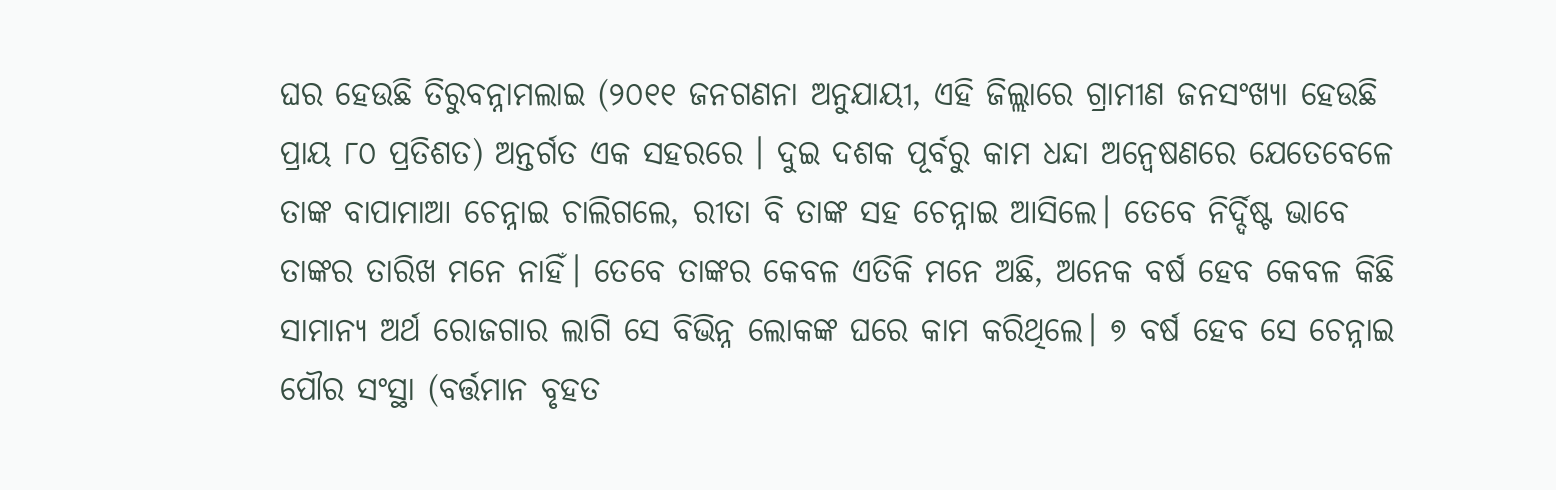ଘର ହେଉଛି ତିରୁବନ୍ନାମଲାଇ (୨୦୧୧ ଜନଗଣନା ଅନୁଯାୟୀ, ଏହି ଜିଲ୍ଲାରେ ଗ୍ରାମୀଣ ଜନସଂଖ୍ୟା ହେଉଛି ପ୍ରାୟ ୮୦ ପ୍ରତିଶତ) ଅନ୍ତର୍ଗତ ଏକ ସହରରେ । ଦୁଇ ଦଶକ ପୂର୍ବରୁ କାମ ଧନ୍ଦା ଅନ୍ୱେଷଣରେ ଯେତେବେଳେ ତାଙ୍କ ବାପାମାଆ ଚେନ୍ନାଇ ଚାଲିଗଲେ, ରୀତା ବି ତାଙ୍କ ସହ ଚେନ୍ନାଇ ଆସିଲେ। ତେବେ ନିର୍ଦ୍ଦିଷ୍ଟ ଭାବେ ତାଙ୍କର ତାରିଖ ମନେ ନାହିଁ। ତେବେ ତାଙ୍କର କେବଳ ଏତିକି ମନେ ଅଛି, ଅନେକ ବର୍ଷ ହେବ କେବଳ କିଛି ସାମାନ୍ୟ ଅର୍ଥ ରୋଜଗାର ଲାଗି ସେ ବିଭିନ୍ନ ଲୋକଙ୍କ ଘରେ କାମ କରିଥିଲେ। ୭ ବର୍ଷ ହେବ ସେ ଚେନ୍ନାଇ ପୌର ସଂସ୍ଥା (ବର୍ତ୍ତମାନ ବୃହତ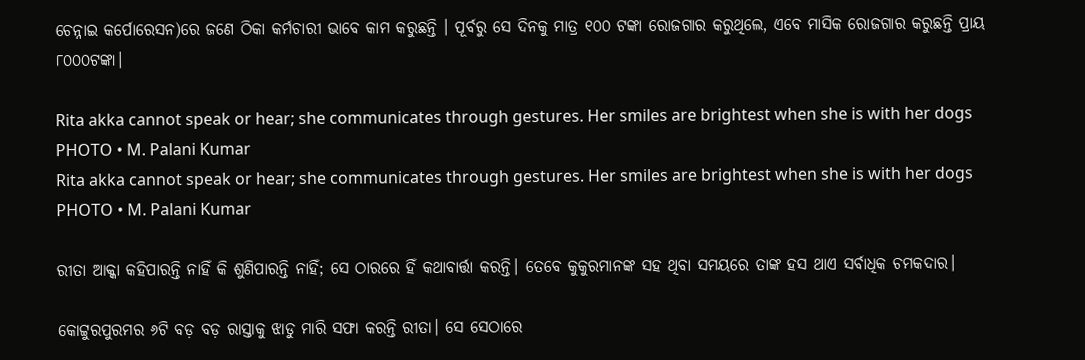ଚେନ୍ନାଇ କର୍ପୋରେସନ)ରେ ଜଣେ ଠିକା କର୍ମଚାରୀ ଭାବେ କାମ କରୁଛନ୍ତି । ପୂର୍ବରୁ ସେ ଦିନକୁ ମାତ୍ର ୧୦୦ ଟଙ୍କା ରୋଜଗାର କରୁଥିଲେ, ଏବେ ମାସିକ ରୋଜଗାର କରୁଛନ୍ତି ପ୍ରାୟ ୮୦୦୦ଟଙ୍କା।

Rita akka cannot speak or hear; she communicates through gestures. Her smiles are brightest when she is with her dogs
PHOTO • M. Palani Kumar
Rita akka cannot speak or hear; she communicates through gestures. Her smiles are brightest when she is with her dogs
PHOTO • M. Palani Kumar

ରୀତା ଆକ୍କା କହିପାରନ୍ତି ନାହିଁ କି ଶୁଣିପାରନ୍ତି ନାହିଁ; ସେ ଠାରରେ ହିଁ କଥାବାର୍ତ୍ତା କରନ୍ତି। ତେବେ କୁକୁରମାନଙ୍କ ସହ ଥିବା ସମୟରେ ତାଙ୍କ ହସ ଥାଏ ସର୍ବାଧିକ ଚମକଦାର।

କୋଟ୍ଟୁରପୁରମର ୬ଟି ବଡ଼ ବଡ଼ ରାସ୍ତାକୁ ଝାଡୁ ମାରି ସଫା କରନ୍ତି ରୀତା। ସେ ସେଠାରେ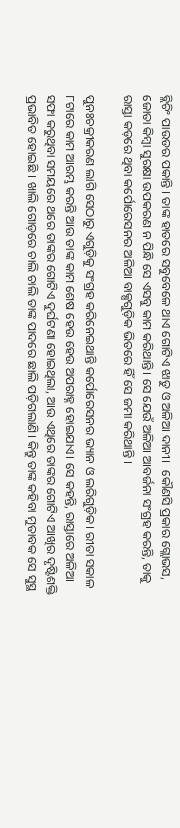ବ୍ଲିଚିଂ ପାଉଡର ପକାନ୍ତି । ତାଙ୍କ ହାତରେ ସବୁବେଳେ ଥାଏ ଗୋଟିଏ ଝାଡୁ ଓ ଅଳିଆ ଦାନୀ।  କୌଣସି ପ୍ରକାର ଗ୍ଲୋଭସ, ଜୋତା କିମ୍ବା ସୁରକ୍ଷା ଉପକରଣ ନ ପିନ୍ଧି ସେ ଏସବୁ କାମ କରିଥାନ୍ତି। ସେ ଯେଉଁ ଅଳିଆ ଆବର୍ଜନା ସଂଗ୍ରହ କରନ୍ତି, ତାକୁ ରାସ୍ତା କଡ଼ରେ ଥିବା କର୍ପୋରେସନର ଅଳିଆ ବାକ୍ସଗୁଡ଼ିକ ଭିତରେ ହିଁ ସେ ଜମା କରିଥାନ୍ତି ।

ପୁନଃଚକ୍ରୀକରଣ ଲାଗି ସେଠାରୁ ଏଗୁଡ଼ିକୁ ସଂଗ୍ରହ କରିନେଇଥାନ୍ତି କର୍ପୋରେସନର ଭ୍ୟାନ ଓ ଲରିଗୁଡ଼ିକ। ରୀତା ସକାଳ ୮ଟାରେ କାମ ଆରମ୍ଭ କରନ୍ତି ଆଉ ତାଙ୍କ କାମ ଶେଷ ହେଉ ହେଉ ଅପରାହ୍ନ ହୋଇଯାଏ। ସେ କହନ୍ତି, ରାସ୍ତାରେ ଅଳିଆ ସଫା କରୁଥିବା ସମୟରେ ଥରେ ତାଙ୍କର ଗୋଟିଏ ଦୁର୍ଘଟଣା ହୋଇଥିଲା, ଆଉ ଏଥିରେ ତାଙ୍କର ଗୋଟିଏ ଆଖିର ଦୃଷ୍ଟିଶକ୍ତି ପ୍ରଭାବିତ ହୋଇଛି । ଖାଲି ଗୋଡ଼ରେ ଚାଲି ଚାଲି ତାଙ୍କ ପାଦରେ ଛାଲି ପଡ଼ିଗଲାଣି। କିନ୍ତୁ ତାଙ୍କ କହିବା ମୁତାବକ ସେ ସୁସ୍ଥ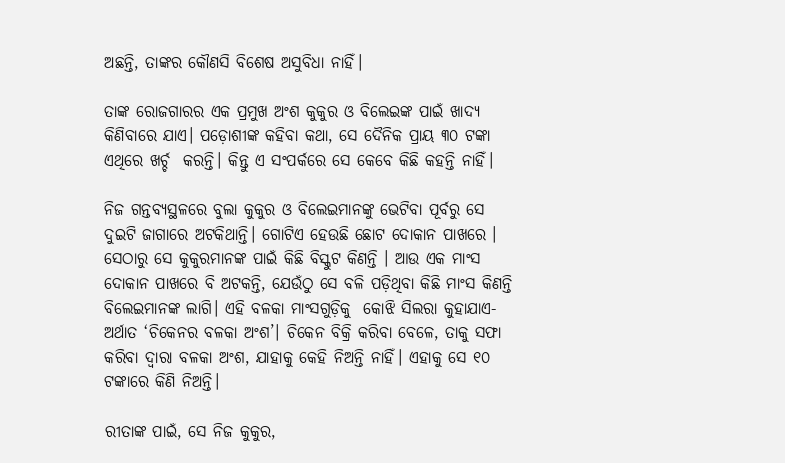ଅଛନ୍ତି, ତାଙ୍କର କୌଣସି ବିଶେଷ ଅସୁବିଧା ନାହିଁ।

ତାଙ୍କ ରୋଜଗାରର ଏକ ପ୍ରମୁଖ ଅଂଶ କୁକୁର ଓ ବିଲେଇଙ୍କ ପାଇଁ ଖାଦ୍ୟ କିଣିବାରେ ଯାଏ। ପଡ଼ୋଶୀଙ୍କ କହିବା କଥା, ସେ ଦୈନିକ ପ୍ରାୟ ୩୦ ଟଙ୍କା ଏଥିରେ ଖର୍ଚ୍ଚ  କରନ୍ତି। କିନ୍ତୁ ଏ ସଂପର୍କରେ ସେ କେବେ କିଛି କହନ୍ତି ନାହିଁ।

ନିଜ ଗନ୍ତବ୍ୟସ୍ଥଳରେ ବୁଲା କୁକୁର ଓ ବିଲେଇମାନଙ୍କୁ ଭେଟିବା ପୂର୍ବରୁ ସେ ଦୁଇଟି ଜାଗାରେ ଅଟକିଥାନ୍ତି। ଗୋଟିଏ ହେଉଛି ଛୋଟ ଦୋକାନ ପାଖରେ । ସେଠାରୁ ସେ କୁକୁରମାନଙ୍କ ପାଇଁ କିଛି ବିସ୍କୁଟ କିଣନ୍ତି । ଆଉ ଏକ ମାଂସ ଦୋକାନ ପାଖରେ ବି ଅଟକନ୍ତି, ଯେଉଁଠୁ ସେ ବଳି ପଡ଼ିଥିବା କିଛି ମାଂସ କିଣନ୍ତି ବିଲେଇମାନଙ୍କ ଲାଗି। ଏହି ବଳକା ମାଂସଗୁଡ଼ିକୁ  କୋଝି ସିଲରା କୁହାଯାଏ- ଅର୍ଥାତ ‘ଚିକେନର ବଳକା ଅଂଶ’। ଚିକେନ ବିକ୍ରି କରିବା ବେଳେ, ତାକୁ ସଫା କରିବା ଦ୍ୱାରା ବଳକା ଅଂଶ, ଯାହାକୁ କେହି ନିଅନ୍ତି ନାହିଁ। ଏହାକୁ ସେ ୧୦ ଟଙ୍କାରେ କିଣି ନିଅନ୍ତି।

ରୀତାଙ୍କ ପାଇଁ, ସେ ନିଜ କୁକୁର,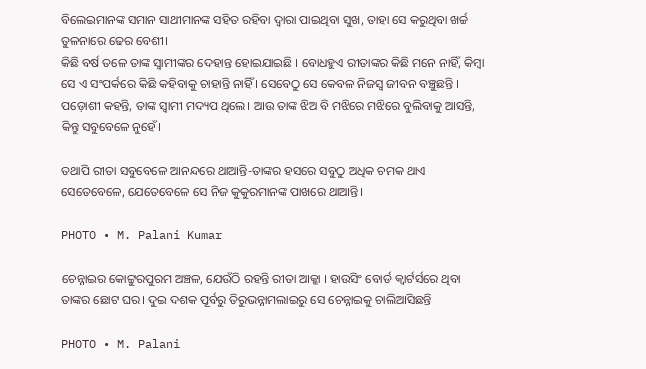ବିଲେଇମାନଙ୍କ ସମାନ ସାଥୀମାନଙ୍କ ସହିତ ରହିବା ଦ୍ୱାରା ପାଇଥିବା ସୁଖ, ତାହା ସେ କରୁଥିବା ଖର୍ଚ୍ଚ ତୁଳନାରେ ଢେର ବେଶୀ।
କିଛି ବର୍ଷ ତଳେ ତାଙ୍କ ସ୍ୱାମୀଙ୍କର ଦେହାନ୍ତ ହୋଇଯାଇଛି । ବୋଧହୁଏ ରୀତାଙ୍କର କିଛି ମନେ ନାହିଁ, କିମ୍ବା ସେ ଏ ସଂପର୍କରେ କିଛି କହିବାକୁ ଚାହାନ୍ତି ନାହିଁ । ସେବେଠୁ ସେ କେବଳ ନିଜସ୍ୱ ଜୀବନ ବଞ୍ଚୁଛନ୍ତି । ପଡ଼ୋଶୀ କହନ୍ତି, ତାଙ୍କ ସ୍ୱାମୀ ମଦ୍ୟପ ଥିଲେ। ଆଉ ତାଙ୍କ ଝିଅ ବି ମଝିରେ ମଝିରେ ବୁଲିବାକୁ ଆସନ୍ତି, କିନ୍ତୁ ସବୁବେଳେ ନୁହେଁ।

ତଥାପି ରୀତା ସବୁବେଳେ ଆନନ୍ଦରେ ଥାଆନ୍ତି-ତାଙ୍କର ହସରେ ସବୁଠୁ ଅଧିକ ଚମକ ଥାଏ ସେତେବେଳେ, ଯେତେବେଳେ ସେ ନିଜ କୁକୁରମାନଙ୍କ ପାଖରେ ଥାଆନ୍ତି।

PHOTO • M. Palani Kumar

ଚେନ୍ନାଇର କୋଟ୍ଟୁରପୁରମ ଅଞ୍ଚଳ, ଯେଉଁଠି ରହନ୍ତି ରୀତା ଆକ୍କା । ହାଉସିଂ ବୋର୍ଡ କ୍ୱାର୍ଟର୍ସରେ ଥିବା ତାଙ୍କର ଛୋଟ ଘର। ଦୁଇ ଦଶକ ପୂର୍ବରୁ ତିରୁଭନ୍ନାମଲାଇରୁ ସେ ଚେନ୍ନାଇକୁ ଚାଲିଆସିଛନ୍ତି

PHOTO • M. Palani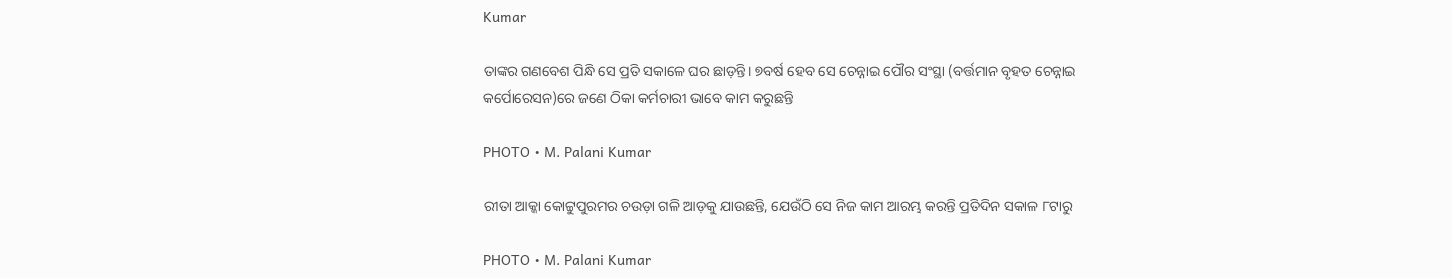Kumar

ତାଙ୍କର ଗଣବେଶ ପିନ୍ଧି ସେ ପ୍ରତି ସକାଳେ ଘର ଛାଡ଼ନ୍ତି। ୭ବର୍ଷ ହେବ ସେ ଚେନ୍ନାଇ ପୌର ସଂସ୍ଥା (ବର୍ତ୍ତମାନ ବୃହତ ଚେନ୍ନାଇ କର୍ପୋରେସନ)ରେ ଜଣେ ଠିକା କର୍ମଚାରୀ ଭାବେ କାମ କରୁଛନ୍ତି

PHOTO • M. Palani Kumar

ରୀତା ଆକ୍କା କୋଟ୍ଟୁପୁରମର ଚଉଡ଼ା ଗଳି ଆଡ଼କୁ ଯାଉଛନ୍ତି, ଯେଉଁଠି ସେ ନିଜ କାମ ଆରମ୍ଭ କରନ୍ତି ପ୍ରତିଦିନ ସକାଳ ୮ଟାରୁ

PHOTO • M. Palani Kumar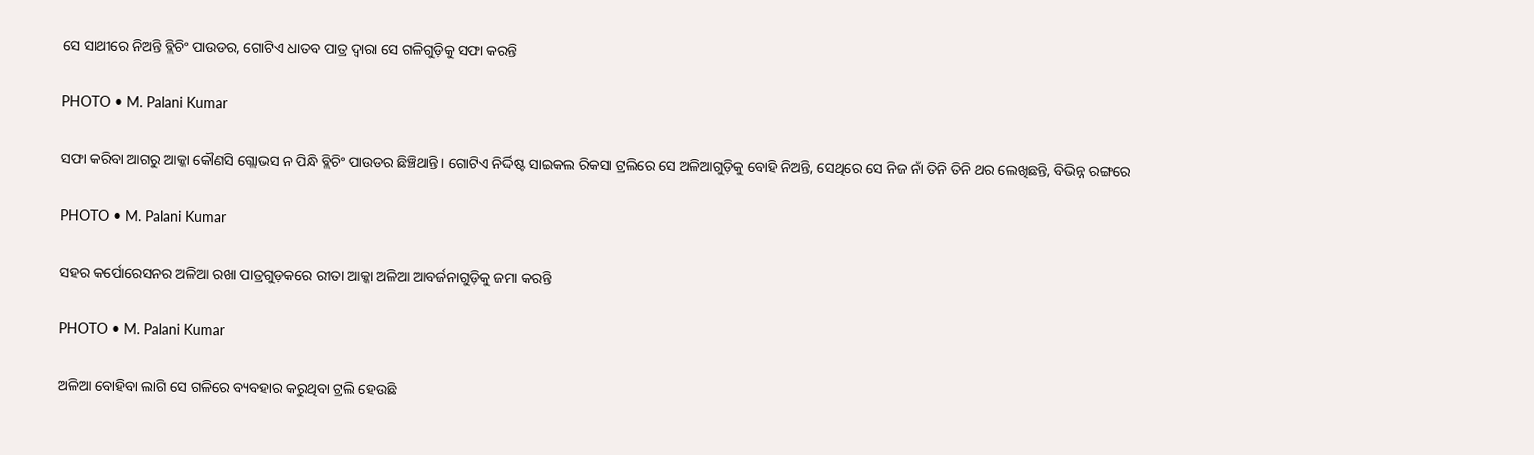ସେ ସାଥୀରେ ନିଅନ୍ତି ବ୍ଲିଚିଂ ପାଉଡର, ଗୋଟିଏ ଧାତବ ପାତ୍ର ଦ୍ୱାରା ସେ ଗଳିଗୁଡ଼ିକୁ ସଫା କରନ୍ତି

PHOTO • M. Palani Kumar

ସଫା କରିବା ଆଗରୁ ଆକ୍କା କୌଣସି ଗ୍ଲୋଭସ ନ ପିନ୍ଧି ବ୍ଲିଚିଂ ପାଉଡର ଛିଞ୍ଚିଥାନ୍ତି। ଗୋଟିଏ ନିର୍ଦ୍ଦିଷ୍ଟ ସାଇକଲ ରିକସା ଟ୍ରଲିରେ ସେ ଅଳିଆଗୁଡ଼ିକୁ ବୋହି ନିଅନ୍ତି, ସେଥିରେ ସେ ନିଜ ନାଁ ତିନି ତିନି ଥର ଲେଖିଛନ୍ତି, ବିଭିନ୍ନ ରଙ୍ଗରେ

PHOTO • M. Palani Kumar

ସହର କର୍ପୋରେସନର ଅଳିଆ ରଖା ପାତ୍ରଗୁଡ଼କରେ ରୀତା ଆକ୍କା ଅଳିଆ ଆବର୍ଜନାଗୁଡ଼ିକୁ ଜମା କରନ୍ତି

PHOTO • M. Palani Kumar

ଅଳିଆ ବୋହିବା ଲାଗି ସେ ଗଳିରେ ବ୍ୟବହାର କରୁଥିବା ଟ୍ରଲି ହେଉଛି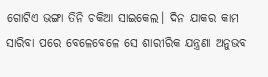ଗୋଟିଏ ଭଙ୍ଗା ତିନି ଚକିଆ ସାଇକେଲ। ଦିନ ଯାକର କାମ ସାରିବା ପରେ ବେଳେବେଳେ ସେ ଶାରୀରିକ ଯନ୍ତ୍ରଣା ଅନୁଭବ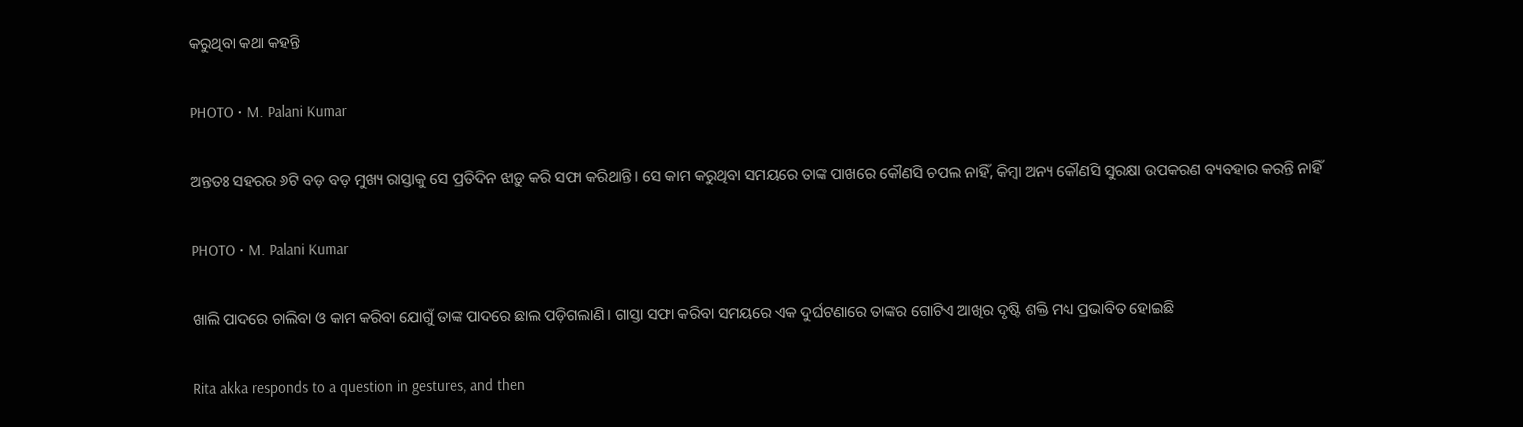କରୁଥିବା କଥା କହନ୍ତି

PHOTO • M. Palani Kumar

ଅନ୍ତତଃ ସହରର ୬ଟି ବଡ଼ ବଡ଼ ମୁଖ୍ୟ ରାସ୍ତାକୁ ସେ ପ୍ରତିଦିନ ଝାଡ଼ୁ କରି ସଫା କରିଥାନ୍ତି। ସେ କାମ କରୁଥିବା ସମୟରେ ତାଙ୍କ ପାଖରେ କୌଣସି ଚପଲ ନାହିଁ, କିମ୍ବା ଅନ୍ୟ କୌଣସି ସୁରକ୍ଷା ଉପକରଣ ବ୍ୟବହାର କରନ୍ତି ନାହିଁ

PHOTO • M. Palani Kumar

ଖାଲି ପାଦରେ ଚାଲିବା ଓ କାମ କରିବା ଯୋଗୁଁ ତାଙ୍କ ପାଦରେ ଛାଲ ପଡ଼ିଗଲାଣି। ଗାସ୍ତା ସଫା କରିବା ସମୟରେ ଏକ ଦୁର୍ଘଟଣାରେ ତାଙ୍କର ଗୋଟିଏ ଆଖିର ଦୃଷ୍ଟି ଶକ୍ତି ମଧ୍ୟ ପ୍ରଭାବିତ ହୋଇଛି

Rita akka responds to a question in gestures, and then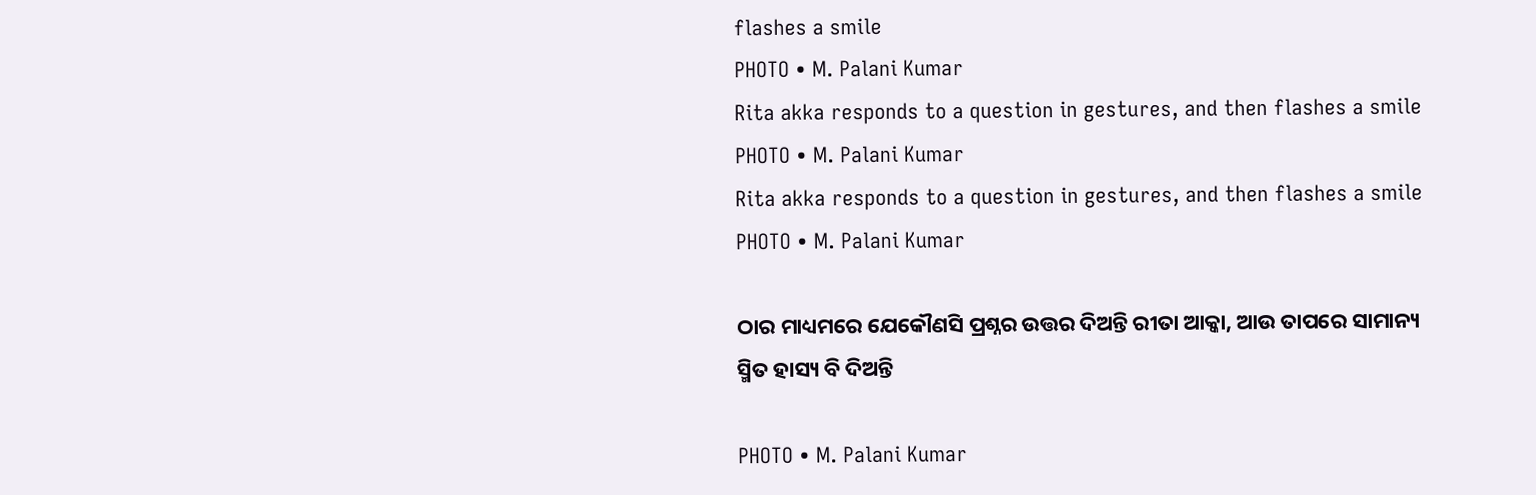flashes a smile
PHOTO • M. Palani Kumar
Rita akka responds to a question in gestures, and then flashes a smile
PHOTO • M. Palani Kumar
Rita akka responds to a question in gestures, and then flashes a smile
PHOTO • M. Palani Kumar

ଠାର ମାଧ୍ୟମରେ ଯେକୌଣସି ପ୍ରଶ୍ନର ଉତ୍ତର ଦିଅନ୍ତି ରୀତା ଆକ୍କା, ଆଉ ତାପରେ ସାମାନ୍ୟ ସ୍ମିତ ହାସ୍ୟ ବି ଦିଅନ୍ତି

PHOTO • M. Palani Kumar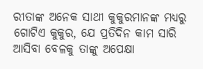ରୀତାଙ୍କ ଅନେକ ସାଥୀ କୁକୁରମାନଙ୍କ ମଧ୍ୟରୁ ଗୋଟିଏ କୁକୁର, ଯେ ପ୍ରତିଦିନ କାମ ସାରି ଆସିବା ବେଳକୁ ତାଙ୍କୁ ଅପେକ୍ଷା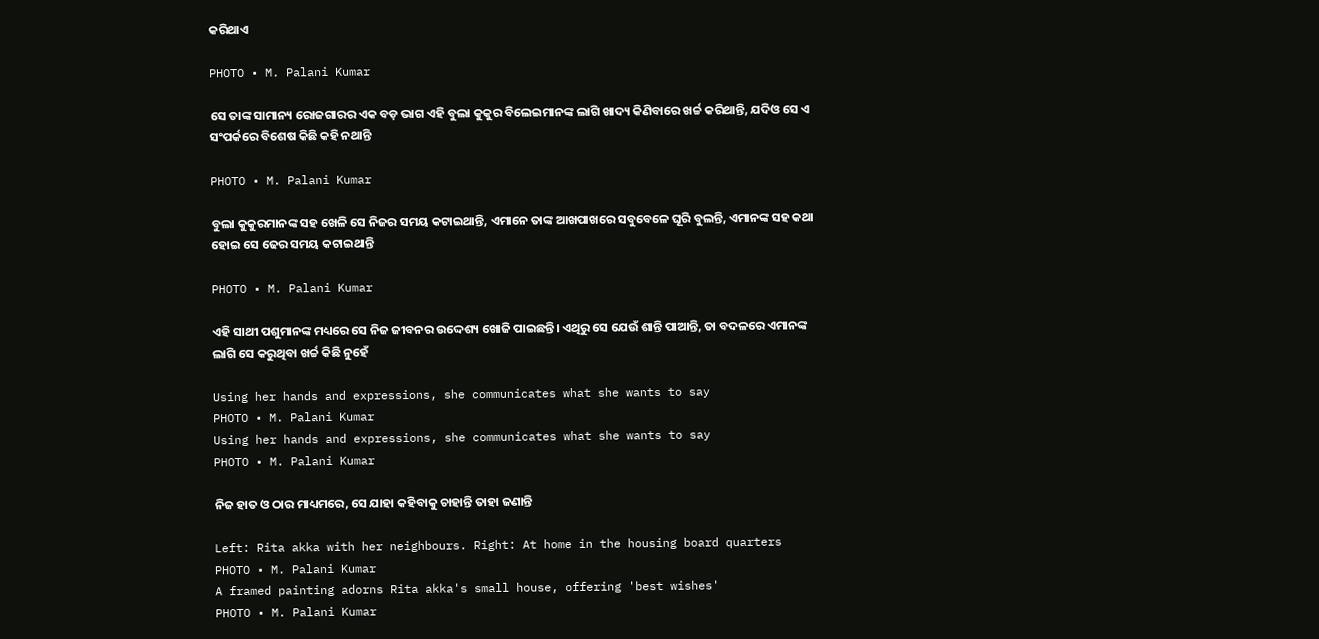କରିଥାଏ

PHOTO • M. Palani Kumar

ସେ ତାଙ୍କ ସାମାନ୍ୟ ରୋଜଗାରର ଏକ ବଡ଼ ଭାଗ ଏହି ବୁଲା କୁକୁର ବିଲେଇମାନଙ୍କ ଲାଗି ଖାଦ୍ୟ କିଣିବାରେ ଖର୍ଚ୍ଚ କରିଥାନ୍ତି, ଯଦିଓ ସେ ଏ ସଂପର୍କରେ ବିଶେଷ କିଛି କହି ନଥାନ୍ତି

PHOTO • M. Palani Kumar

ବୁଲା କୁକୁରମାନଙ୍କ ସହ ଖେଳି ସେ ନିଜର ସମୟ କଟାଇଥାନ୍ତି, ଏମାନେ ତାଙ୍କ ଆଖପାଖରେ ସବୁବେଳେ ଘୂରି ବୁଲନ୍ତି, ଏମାନଙ୍କ ସହ କଥା ହୋଇ ସେ ଢେର ସମୟ କଟାଇଥାନ୍ତି

PHOTO • M. Palani Kumar

ଏହି ସାଥୀ ପଶୁମାନଙ୍କ ମଧ୍ୟରେ ସେ ନିଜ ଜୀବନର ଉଦ୍ଦେଶ୍ୟ ଖୋଜି ପାଇଛନ୍ତି। ଏଥିରୁ ସେ ଯେଉଁ ଶାନ୍ତି ପାଆନ୍ତି, ତା ବଦଳରେ ଏମାନଙ୍କ ଲାଗି ସେ କରୁଥିବା ଖର୍ଚ୍ଚ କିଛି ନୁହେଁ

Using her hands and expressions, she communicates what she wants to say
PHOTO • M. Palani Kumar
Using her hands and expressions, she communicates what she wants to say
PHOTO • M. Palani Kumar

ନିଜ ହାତ ଓ ଠାର ମାଧ୍ୟମରେ, ସେ ଯାହା କହିବାକୁ ଚାହାନ୍ତି ତାହା ଜଣାନ୍ତି

Left: Rita akka with her neighbours. Right: At home in the housing board quarters
PHOTO • M. Palani Kumar
A framed painting adorns Rita akka's small house, offering 'best wishes'
PHOTO • M. Palani Kumar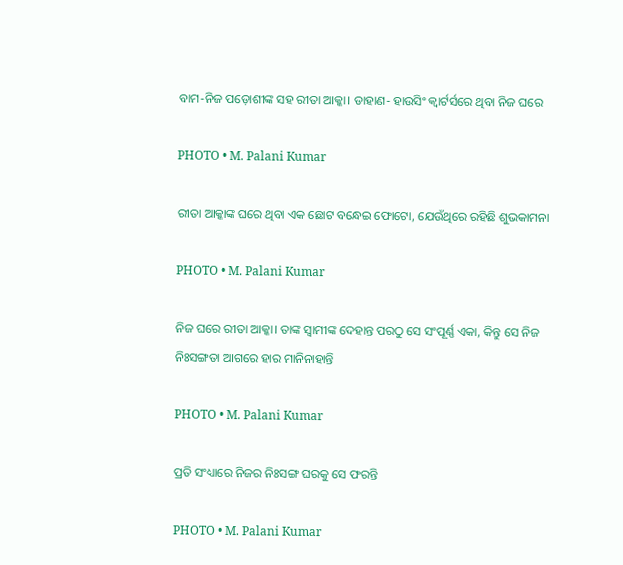ବାମ-ନିଜ ପଡ଼ୋଶୀଙ୍କ ସହ ରୀତା ଆକ୍କା। ଡାହାଣ- ହାଉସିଂ କ୍ୱାର୍ଟର୍ସରେ ଥିବା ନିଜ ଘରେ

PHOTO • M. Palani Kumar

ରୀତା ଆକ୍କାଙ୍କ ଘରେ ଥିବା ଏକ ଛୋଟ ବନ୍ଧେଇ ଫୋଟୋ, ଯେଉଁଥିରେ ରହିଛି ଶୁଭକାମନା

PHOTO • M. Palani Kumar

ନିଜ ଘରେ ରୀତା ଆକ୍କା। ତାଙ୍କ ସ୍ୱାମୀଙ୍କ ଦେହାନ୍ତ ପରଠୁ ସେ ସଂପୂର୍ଣ୍ଣ ଏକା, କିନ୍ତୁ ସେ ନିଜ ନିଃସଙ୍ଗତା ଆଗରେ ହାର ମାନିନାହାନ୍ତି

PHOTO • M. Palani Kumar

ପ୍ରତି ସଂଧ୍ୟାରେ ନିଜର ନିଃସଙ୍ଗ ଘରକୁ ସେ ଫରନ୍ତି

PHOTO • M. Palani Kumar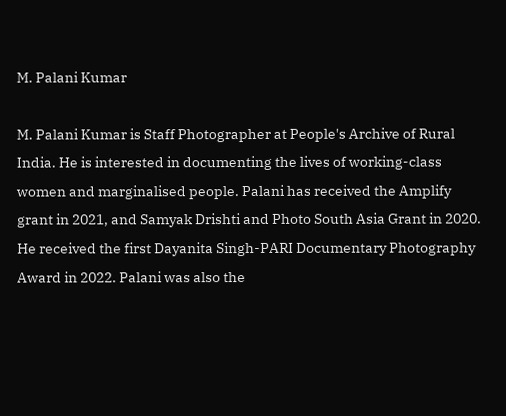M. Palani Kumar

M. Palani Kumar is Staff Photographer at People's Archive of Rural India. He is interested in documenting the lives of working-class women and marginalised people. Palani has received the Amplify grant in 2021, and Samyak Drishti and Photo South Asia Grant in 2020. He received the first Dayanita Singh-PARI Documentary Photography Award in 2022. Palani was also the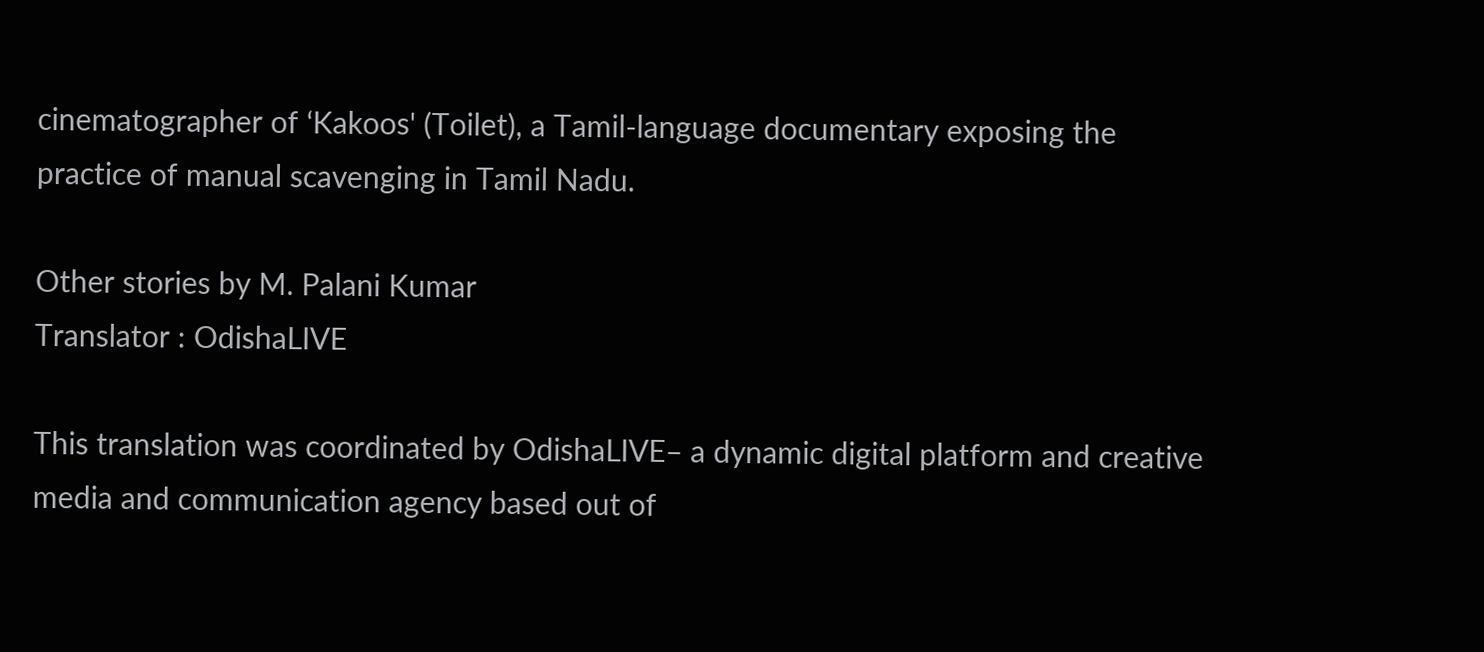cinematographer of ‘Kakoos' (Toilet), a Tamil-language documentary exposing the practice of manual scavenging in Tamil Nadu.

Other stories by M. Palani Kumar
Translator : OdishaLIVE

This translation was coordinated by OdishaLIVE– a dynamic digital platform and creative media and communication agency based out of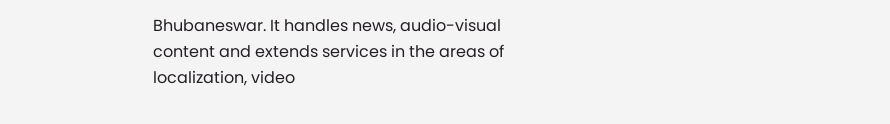Bhubaneswar. It handles news, audio-visual content and extends services in the areas of localization, video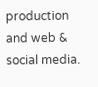production and web & social media.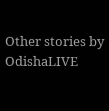Other stories by OdishaLIVE